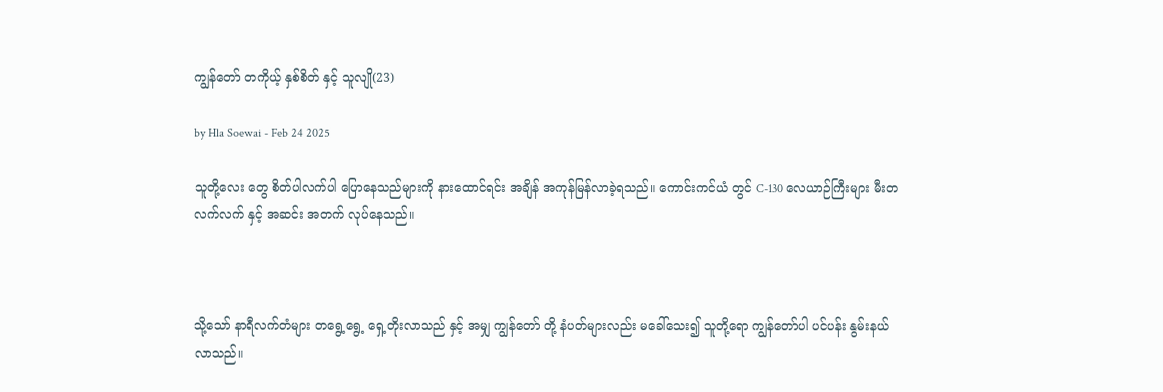ကျွန်တော် တကိုယ့် နှစ်စိတ် နှင့် သူလျို(23)

by Hla Soewai - Feb 24 2025

သူတို့လေး တွေ စိတ်ပါလက်ပါ ပြောနေသည်များကို နားထောင်ရင်း အချိန် အကုန်မြန်လာခဲ့ရသည်။ ကောင်းကင်ယံ တွင် C-130 လေယာဉ်ကြီးများ မီးတလက်လက် နှင့် အဆင်း အတက် လုပ်နေသည်။



သို့သော် နာရီလက်တံများ တရွေ့ရွေ့ ရှေ့တိုးလာသည် နှင့် အမျှ ကျွန်တော် တို့ နံပတ်များလည်း မခေါ်သေး၍ သူတို့ရော ကျွန်တော်ပါ ပင်ပန်း နွမ်းနယ်လာသည်။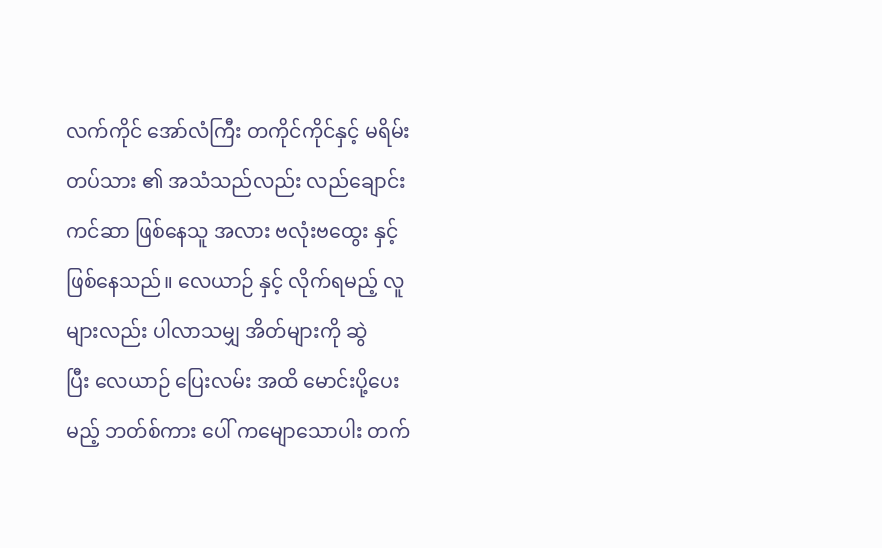လက်ကိုင် အော်လံကြီး တကိုင်ကိုင်နှင့် မရိမ်းတပ်သား ၏ အသံသည်လည်း လည်ချောင်းကင်ဆာ ဖြစ်နေသူ အလား ဗလုံးဗထွေး နှင့် ဖြစ်နေသည်။ လေယာဉ် နှင့် လိုက်ရမည့် လူများလည်း ပါလာသမျှ အိတ်များကို ဆွဲပြီး ‌လေယာဉ် ပြေးလမ်း အထိ မောင်းပို့ပေးမည့် ဘတ်စ်ကား ပေါ် ကမျောသောပါး တက်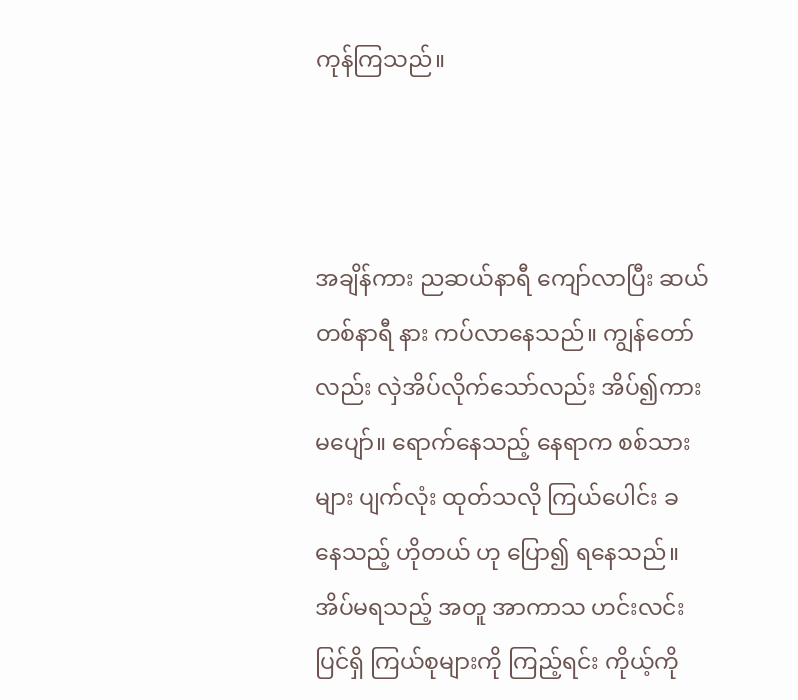ကုန်ကြသည်။



အချိန်ကား ညဆယ်နာရီ ကျော်လာပြီး ဆယ်တစ်နာရီ နား ကပ်လာနေသည်။ ကျွန်တော်လည်း လှဲအိပ်လိုက်သော်လည်း အိပ်၍ကား မပျော်။ ရောက်နေသည့် နေရာက စစ်သား များ ပျက်လုံး ထုတ်သလို ကြယ်ပေါင်း ခ နေသည့် ဟိုတယ် ဟု ပြော၍ ရနေသည်။ အိပ်မရသည့် အတူ အာကာသ ဟင်းလင်းပြင်ရှိ ကြယ်စုများကို ကြည့်ရင်း ကိုယ့်ကို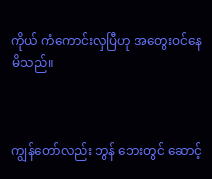ကိုယ် ကံကောင်းလှပြီဟု အတွေးဝင်နေမိသည်။



ကျွန်တော်လည်း ဘွန် ဘေးတွင် ဆောင့်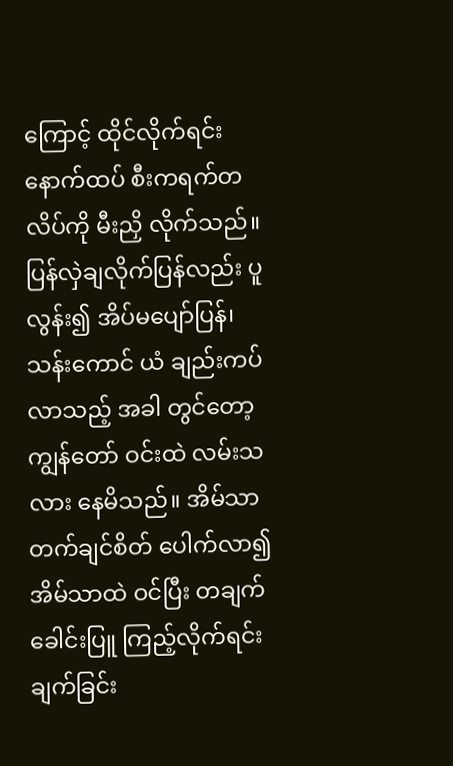ကြောင့် ထိုင်လိုက်ရင်း နောက်ထပ် စီးကရက်တလိပ်ကို မီးညှိ လိုက်သည်။ ပြန်လှဲချလိုက်ပြန်လည်း ပူလွန်း၍ အိပ်မပျော်ပြန်၊ သန်းကောင် ယံ ချည်းကပ်လာသည့် အခါ တွင်တော့ ကျွန်တော် ဝင်းထဲ လမ်းသလား နေမိသည်။ အိမ်သာ တက်ချင်စိတ် ပေါက်လာ၍ အိမ်သာထဲ ဝင်ပြီး တချက် ခေါင်းပြူ ကြည့်လိုက်ရင်း ချက်ခြင်း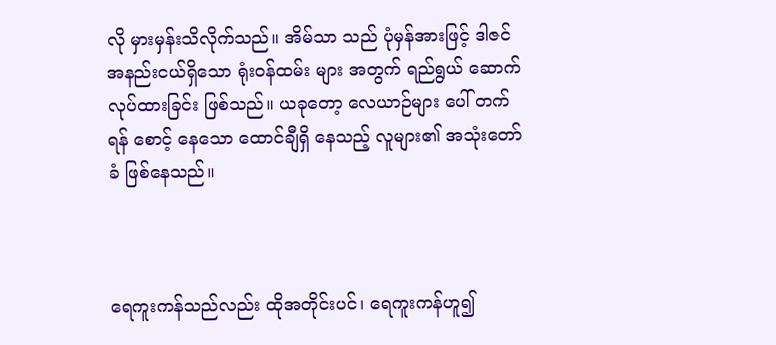လို မှားမှန်းသိလိုက်သည်။ အိမ်သာ သည် ပုံမှန်အားဖြင့် ဒါဇင် အနည်းငယ်ရှိသော ရုံးဝန်ထမ်း များ အတွက် ရည်ရွယ် ဆောက်လုပ်ထားခြင်း ဖြစ်သည်။ ယခုတော့ လေယာဉ်များ ပေါ် တက်ရန် စောင့်‌ နေသော ထောင်ချီရှိ နေသည့် လူများ၏ အသုံးတော်ခံ ဖြစ်နေသည်။



ရေကူးကန်သည်လည်း ထိုအတိုင်းပင်၊ ရေကူးကန်ဟူ၍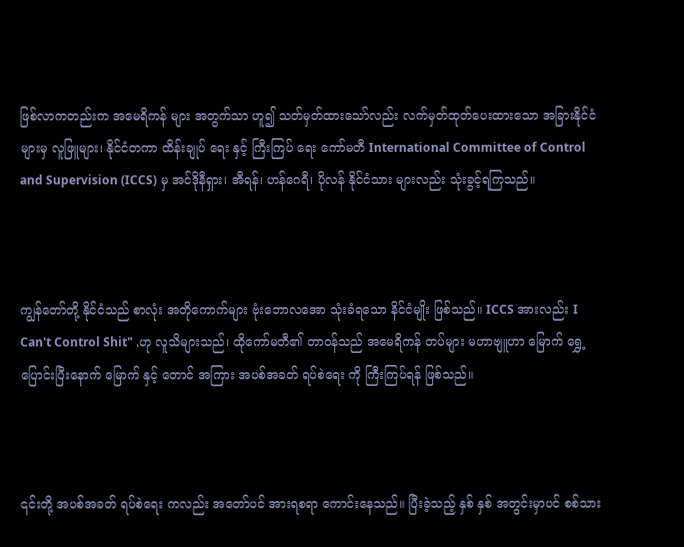ဖြစ်လာကတည်းက အမေရိကန် များ အတွက်သာ ဟူ၍ သတ်မှတ်ထားသော်လည်း လက်မှတ်ထုတ်ပေးထားသော အခြားနိုင်ငံများမှ လူဖြူများ၊ နိုင်ငံတကာ ထိန်းချုပ်‌ ရေး နှင့် ကြီးကြပ်‌ ရေး ကော်မတီ International Committee of Control and Supervision (ICCS) မှ အင်‌ဒိုနီရှား၊ အီရန်၊ ဟန်ဂေရီ၊ ပိုလန် နိုင်ငံသား များလည်း သုံးခွင့်ရကြသည်။



ကျွန်တော်တို့ နိုင်ငံသည် စာလုံး အတိုကောက်များ ဗုံးဘောလအော သုံးခံရသော နိင်ငံမျိုး ဖြစ်သည်။ ICCS အားလည်း I Can't Control Shit" ,ဟု လူသိများသည်၊ ထိုကော်မတီ၏ တာဝန်သည် အမေရိကန် တပ်များ မဟာဗျူဟာ မြောက် ရွှေ့ပြောင်းပြီးနောက် မြောက် နှင့် တောင် အကြား အပစ်အခတ် ရပ်စဲရေး ကို ကြီးကြပ်ရန် ဖြစ်သည်။



၎င်းတို့ အပစ်အခတ် ရပ်စဲရေး ကလည်း အတော်ပင် အားရစရာ ကောင်းနေသည်။ ပြီးခဲ့သည့် နှစ် နှစ် အတွင်းမှာပင် စစ်သား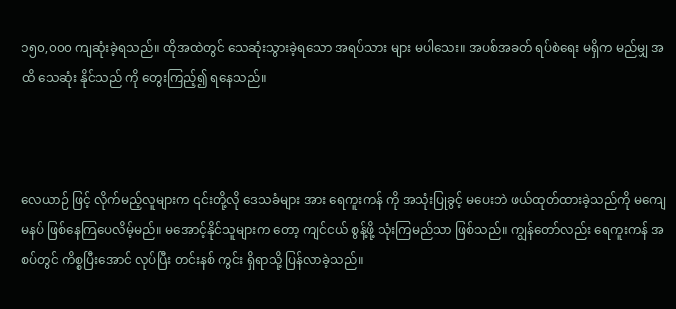၁၅၀,၀၀၀ ကျဆုံးခဲ့ရသည်။ ထိုအထဲတွင် သေဆုံးသွားခဲ့ရသော အရပ်သား များ မပါသေး။ အပစ်အခတ် ရပ်စဲရေး မရှိက မည်မျှ အထိ သေဆုံး နိုင်သည် ကို ‌တွေးကြည့်၍ ရနေသည်။



လေယာဉ် ဖြင့် လိုက်မည့်လူများက ၎င်းတို့လို ဒေသခံများ အား ရေကူးကန် ကို အသုံးပြုခွင့် မပေးဘဲ ဖယ်ထုတ်ထားခဲ့သည်ကို မကျေမနပ် ဖြစ်နေကြပေလိမ့်မည်။ မအောင့်နိုင်သူများက တော့ ကျင်ငယ် စွန့်ဖို့ သုံးကြမည်သာ ဖြစ်သည်။ ကျွန်တော်လည်း ရေကူးကန် အစပ်တွင် ကိစ္စပြီးအောင် လုပ်ပြီး တင်းနစ် ကွင်း ရှိရာသို့ ပြန်လာခဲ့သည်။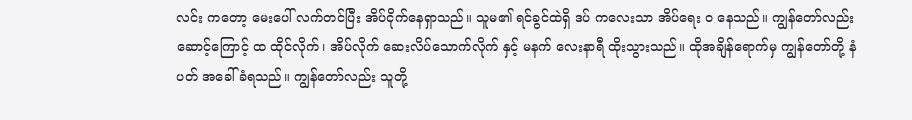လင်း ကတော့ မေးပေါ် လက်တင်ပြီး အိပ်ငိုက်နေရှာသည်။ သူမ၏ ရင်ခွင်ထဲရှိ ဒပ် ကလေးသာ အိပ်ရေး ဝ နေသည်။ ကျွန်တော်လည်း ဆောင့်ကြောင့် ထ ထိုင်လိုက်၊ အိပ်လိုက် ဆေးလိပ်သောက်လိုက် နှင့် မနက် လေးနာရီ ထိုးသွားသည်။ ထိုအချိန်ရောက်မှ ကျွန်တော်တို့ နံပတ် အခေါ်ခံရသည်။ ကျွန်တော်လည်း သူတို့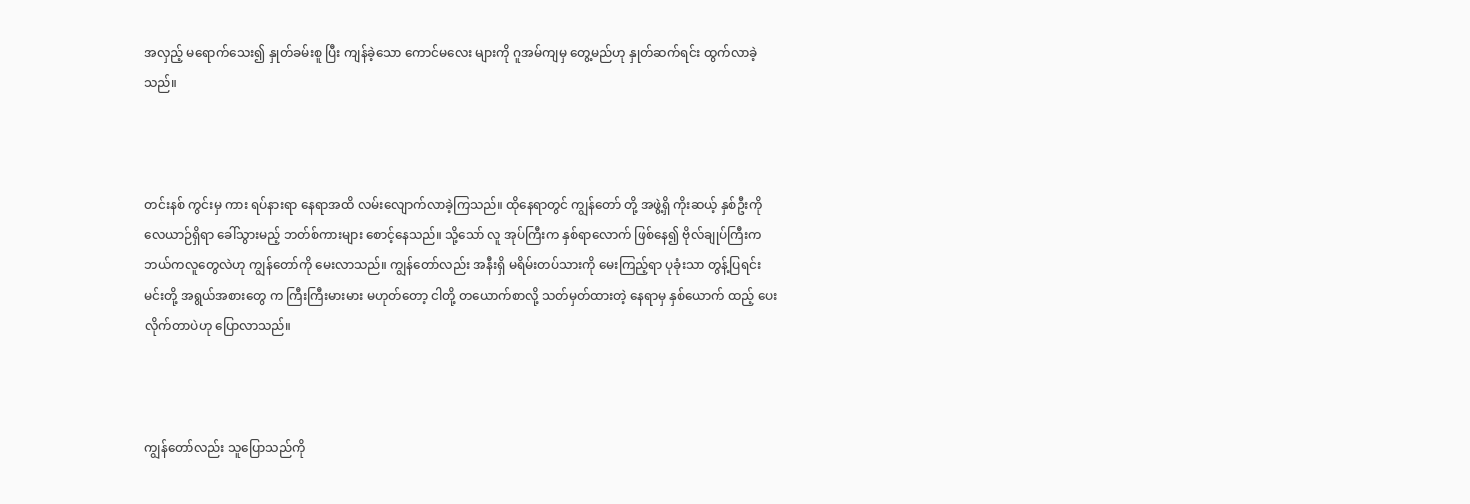အလှည့် မရောက်သေး၍ နှုတ်ခမ်းစူ ပြီး ကျန်ခဲ့သော ကောင်မလေး များကို ဂူအမ်ကျမှ တွေ့မည်ဟု နှုတ်ဆက်ရင်း ထွက်လာခဲ့သည်။



တင်းနစ် ကွင်းမှ ကား ရပ်နားရာ နေရာအထိ လမ်းလျောက်လာခဲ့ကြသည်။ ထိုနေရာတွင် ‌ကျွန်တော် တို့ အဖွဲ့ရှိ ကိုးဆယ့် နှစ်ဦးကို လေယာဉ်ရှိရာ ခေါ်သွားမည့် ဘတ်စ်ကားများ စောင့်နေသည်။ သို့သော် လူ အုပ်ကြီးက နှစ်ရာလောက် ဖြစ်နေ၍ ဗိုလ်ချုပ်ကြီးက ဘယ်ကလူတွေလဲဟု ကျွန်တော်ကို မေးလာသည်။ ကျွန်တော်လည်း အနီးရှိ မရိမ်းတပ်သားကို မေးကြည့်ရာ ပုခုံးသာ တွန့်ပြရင်း မင်းတို့ အရွယ်အစားတွေ က ကြီးကြီးမားမား မဟုတ်တော့ ငါတို့ တ‌ယောက်စာလို့ သတ်မှတ်ထားတဲ့ နေရာမှ နှစ်ယောက် ထည့် ပေးလိုက်တာပဲဟု ပြောလာသည်။



ကျွန်တော်လည်း သူပြောသည်ကို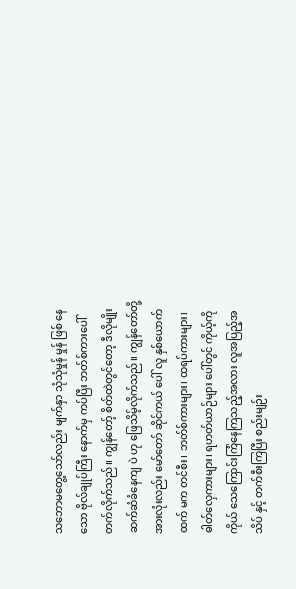သ‌ဘောမ‌တွေ့သော်လည်း မျက်နှာ သုံသုံမှုန် မှုန် ဖြစ် နေသော ဗိုလ်ချုပ်ကြီး နောက်မှ ကပ်ပြီး ဘတ်စ်ကားပေါ် တက်လိုက်သည်။ ကျွန်တော့် စိတ်ထဲတွင်တော့ ဒီလိုမျိုး ဆက်ဆံခံနေကျ ပဲ ဟု ‌ဖြေသိမ့်လိုက်သည်။ ကျွန်တော်တို့အားလုံးလည်း မော်တော် ဆိုင်ကယ် ပေါ် လူ နှစ်ယောက်ထက် မက တင်စီး၊ ဘတ်စ်ကားများ၊ ထရပ်ကားများ၊ ဓါတ်လှေကားများ၊ ရဟတ်ယာဉ်များ ပေါ်တွင် ကိုယ့်ကိုကိုယ် သေကြောင်းကြံနေကြသည့်အလား လူအပြည့်အသိပ် နှင့် တက်စီးကြပြီး စည်းမျဉ်း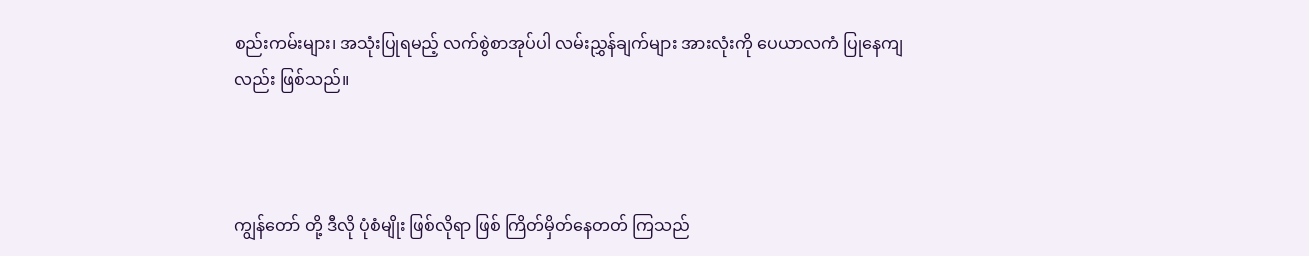စည်းကမ်းများ၊ အသုံးပြုရမည့် လက်စွဲစာအုပ်ပါ လမ်းညွှန်ချက်များ အားလုံးကို ပေယာလကံ ပြုနေကျ လည်း ဖြစ်သည်။



ကျွန်တော် တို့ ဒီလို ပုံစံမျိုး ဖြစ်လိုရာ ဖြစ် ကြိတ်မှိတ်နေတတ် ကြသည်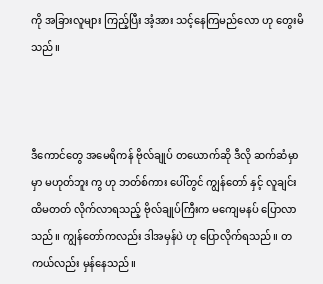ကို အခြားလူများ ကြည့်ပြီး အံ့အား သင့်နေကြမည်လော ဟု တွေးမိသည်။



ဒီကောင်တွေ အမေရိကန် ဗိုလ်ချုပ် တယောက်ဆို ဒီလို ဆက်ဆံမှာ မှာ မဟုတ်ဘူး ကွ ဟု ဘတ်စ်ကား ပေါ်တွင် ကျွန်တော် နှင့် လူချင်း ထိမတတ် လိုက်လာရသည့် ဗိုလ်ချုပ်ကြီးက မကျေမနပ် ပြောလာသည်။ ကျွန်တော်ကလည်း ဒါအမှန်ပဲ ဟု ပြောလိုက်ရသည်။ တကယ်လည်း မှန်နေသည်။